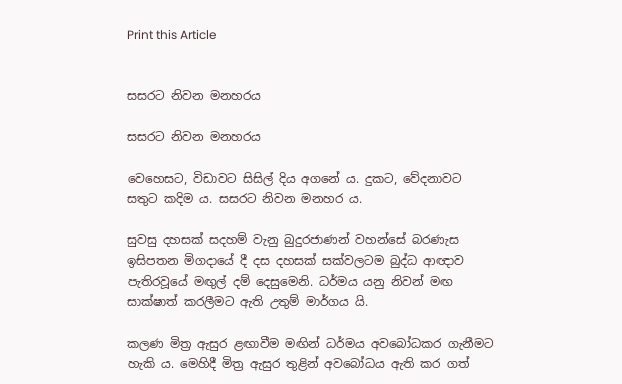Print this Article


සසරට නිවන මනහරය

සසරට නිවන මනහරය

වෙහෙසට, විඩාවට සිසිල් දිය අගනේ ය. දුකට, වේදනාවට සතුට කදිම ය. සසරට නිවන මනහර ය.

සුවසු දහසක් සදහම් වැනු බුදුරජාණන් වහන්සේ බරණැස ඉසිපතන මිගදායේ දී දස දහසක් සක්වලටම බුද්ධ ආඥාව පැතිරවූයේ මඟුල් දම් දෙසුමෙනි. ධර්මය යනු නිවන් මඟ සාක්ෂාත් කරලීමට ඇති උතුම් මාර්ගය යි.

කලණ මිත්‍ර ඇසුර ළඟාවීම මඟින් ධර්මය අවබෝධකර ගැනීමට හැකි ය. මෙහිදී මිත්‍ර ඇසුර තුළින් අවබෝධය ඇති කර ගත්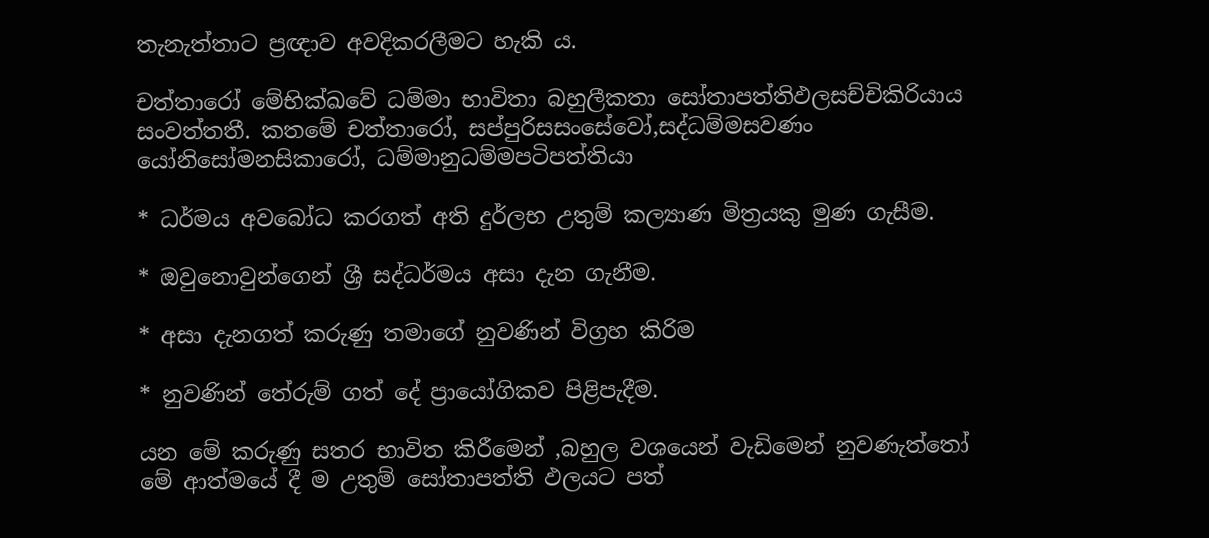තැනැත්තාට ප්‍රඥාව අවදිකරලීමට හැකි ය.

චත්තාරෝ මේභික්ඛවේ ධම්මා භාවිතා බහුලීකතා සෝතාපත්තිඵලසච්චිකිරියාය සංවත්තතී. කතමේ චත්තාරෝ, සප්පුරිසසංසේවෝ,සද්ධම්මසවණං යෝනිසෝමනසිකාරෝ, ධම්මානුධම්මපටිපත්තියා

* ධර්මය අවබෝධ කරගත් අති දුර්ලභ උතුම් කල්‍යාණ මිත්‍රයකු මුණ ගැසීම.

* ඔවුනොවුන්ගෙන් ශ්‍රී සද්ධර්මය අසා දැන ගැනීම.

* අසා දැනගත් කරුණු තමාගේ නුවණින් විග්‍රහ කිරිම

* නුවණින් තේරුම් ගත් දේ ප්‍රායෝගිකව පිළිපැදීම.

යන මේ කරුණු සතර භාවිත කිරීමෙන් ,බහුල වශයෙන් වැඩිමෙන් නුවණැත්තෝ මේ ආත්මයේ දී ම උතුම් සෝතාපත්ති ඵලයට පත්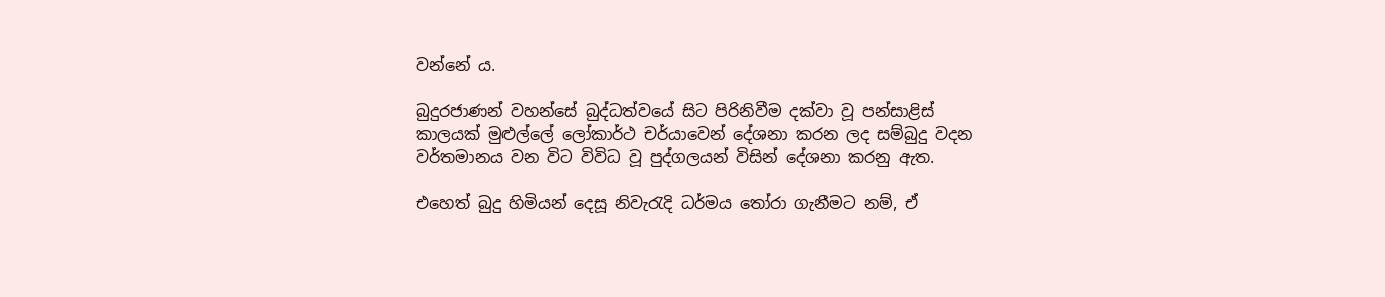වන්නේ ය.

බුදුරජාණන් වහන්සේ බුද්ධත්වයේ සිට පිරිනිවීම දක්වා වූ පන්සාළිස් කාලයක් මුළුල්ලේ ලෝකාර්ථ චර්යාවෙන් දේශනා කරන ලද සම්බුදු වදන වර්තමානය වන විට විවිධ වූ පුද්ගලයන් විසින් දේශනා කරනු ඇත.

එහෙත් බුදු හිමියන් දෙසූ නිවැරැදි ධර්මය තෝරා ගැනීමට නම්, ඒ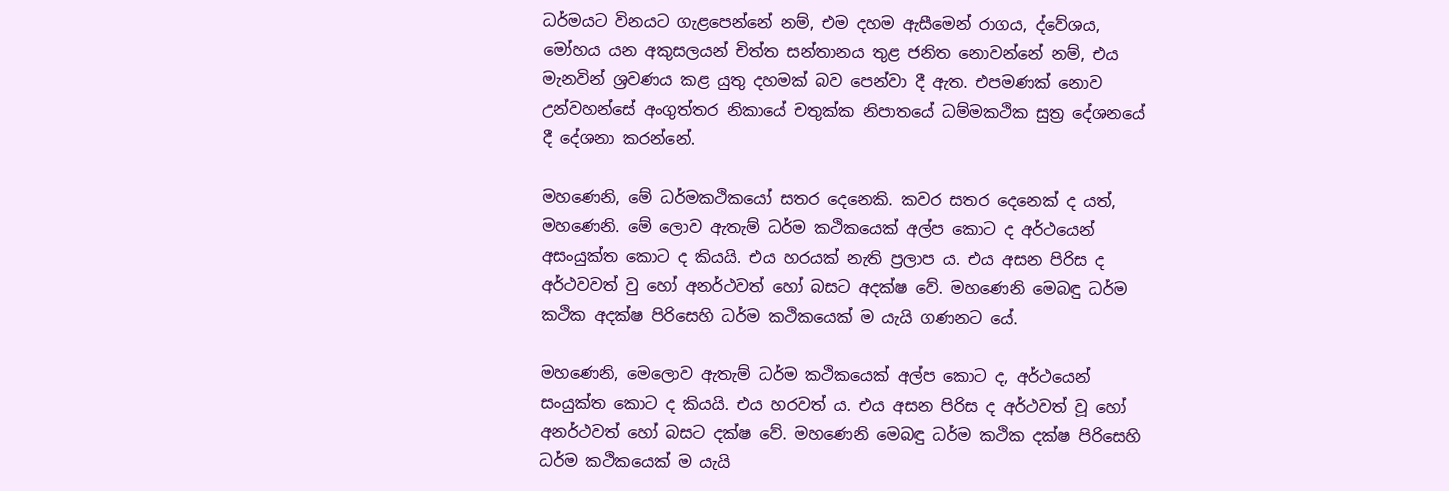ධර්මයට විනයට ගැළපෙන්නේ නම්, එම දහම ඇසීමෙන් රාගය, ද්වේශය, මෝහය යන අකුසලයන් චිත්ත සන්තානය තුළ ජනිත නොවන්නේ නම්, එය මැනවින් ශ්‍රවණය කළ යුතු දහමක් බව පෙන්වා දී ඇත. එපමණක් නොව උන්වහන්සේ අංගුත්තර නිකායේ චතුක්ක නිපාතයේ ධම්මකථික සුත්‍ර දේශනයේ දී දේශනා කරන්නේ.

මහණෙනි, මේ ධර්මකථිකයෝ සතර දෙනෙකි. කවර සතර දෙනෙක් ද යත්, මහණෙනි. මේ ලොව ඇතැම් ධර්ම කථිකයෙක් අල්ප කොට ද අර්ථයෙන් අසංයුක්ත කොට ද කියයි. එය හරයක් නැති ප්‍රලාප ය. එය අසන පිරිස ද අර්ථවවත් වු හෝ අනර්ථවත් හෝ බසට අදක්ෂ වේ. මහණෙනි මෙබඳු ධර්ම කථික අදක්ෂ පිරිසෙහි ධර්ම කථිකයෙක් ම යැයි ගණනට යේ.

මහණෙනි, මෙලොව ඇතැම් ධර්ම කථිකයෙක් අල්ප කොට ද, අර්ථයෙන් සංයුක්ත කොට ද කියයි. එය හරවත් ය. එය අසන පිරිස ද අර්ථවත් වූ හෝ අනර්ථවත් හෝ බසට දක්ෂ වේ. මහණෙනි මෙබඳු ධර්ම කථික දක්ෂ පිරිසෙහි ධර්ම කථිකයෙක් ම යැයි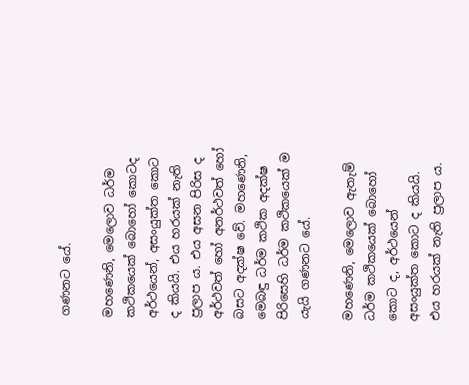ගණනට යේ.

මහණෙනි, මෙලොව ධර්ම කථිකයෙක් බොහෝ කොටද අර්ථයෙන්, අසංයුක්ත කොට ද කියයි. එය හරයක් නැති ප්‍රලාප ය. එය අසන පිරිස ද අර්ථවත් හෝ අනර්ථවත් හෝ බසට අදක්ෂ වේ. මහණෙනි, මෙබඳු ධර්ම කථික අදක්ෂ පිරිසෙහි ධර්ම කථිකයෙක් ම යැයි ගණනට යේ.

මහණෙනි, මෙලොව ඇතැම් ධර්ම කථිකයෙක් බොහෝ කොට ද, අර්ථයෙන් අසංයුක්ත කොට ද කියයි. එය හරයක් නැති ප්‍රලාප ය.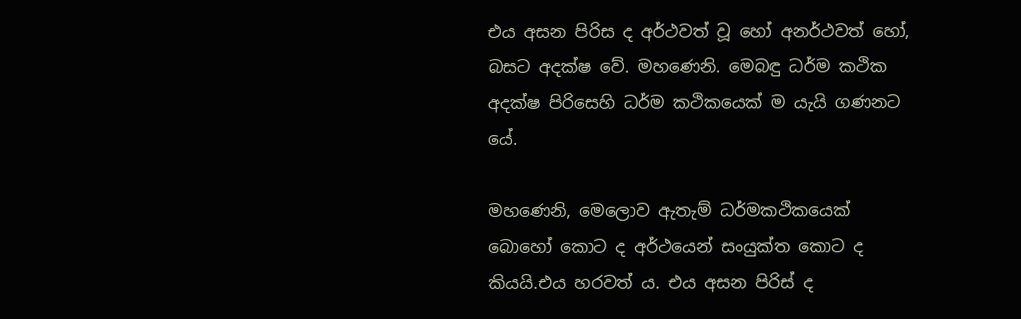එය අසන පිරිස ද අර්ථවත් වූ හෝ අනර්ථවත් හෝ, බසට අදක්ෂ වේ. මහණෙනි. මෙබඳු ධර්ම කථික අදක්ෂ පිරිසෙහි ධර්ම කථිකයෙක් ම යැයි ගණනට යේ.

මහණෙනි, මෙලොව ඇතැම් ධර්මකථිකයෙක් බොහෝ කොට ද අර්ථයෙන් සංයුක්ත කොට ද කියයි.එය හරවත් ය. එය අසන පිරිස් ද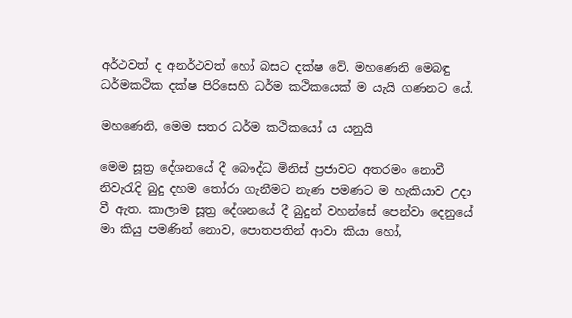අර්ථවත් ද අනර්ථවත් හෝ බසට දක්ෂ වේ. මහණෙනි මෙබඳු ධර්මකථික දක්ෂ පිරිසෙහි ධර්ම කථිකයෙක් ම යැයි ගණනට යේ.

මහණෙනි, මෙම සතර ධර්ම කථිකයෝ ය යනුයි

මෙම සූත්‍ර දේශනයේ දී බෞද්ධ මිනිස් ප්‍රජාවට අතරමං නොවී නිවැරැදි බුදු දහම තෝරා ගැනීමට නැණ පමණට ම හැකියාව උදා වී ඇත. කාලාම සූත්‍ර දේශනයේ දී බුදුන් වහන්සේ පෙන්වා දෙනුයේ මා කියු පමණින් නොව, පොතපතින් ආවා කියා හෝ,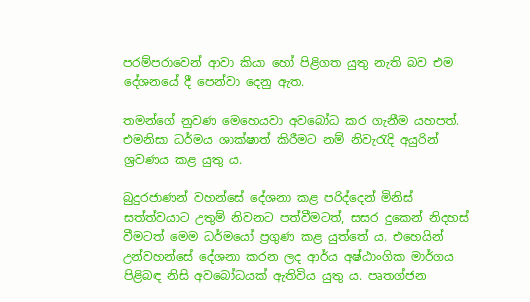පරම්පරාවෙන් ආවා කියා හෝ පිළිගත යුතු නැති බව එම දේශනයේ දී පෙන්වා දෙනු ඇත.

තමන්ගේ නුවණ මෙහෙයවා අවබෝධ කර ගැනීම යහපත්. එමනිසා ධර්මය ශාක්ෂාත් කිරීමට නම් නිවැරැදි අයුරින් ශ්‍රවණය කළ යුතු ය.

බුදුරජාණන් වහන්සේ දේශනා කළ පරිද්දෙන් මිනිස් සත්ත්වයාට උතුම් නිවනට පත්වීමටත්, සසර දුකෙන් නිදහස් වීමටත් මෙම ධර්මයෝ ප්‍රගුණ කළ යුත්තේ ය. එහෙයින් උන්වහන්සේ දේශනා කරන ලද ආර්ය අෂ්ඨාංගික මාර්ගය පිළිබඳ නිසි අවබෝධයක් ඇතිවිය යුතු ය. පෘතග්ජන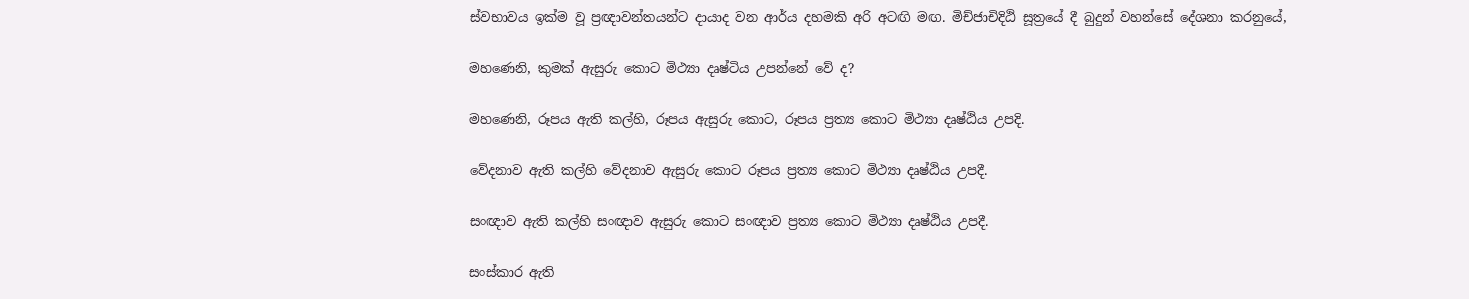ස්වභාවය ඉක්ම වූ ප්‍රඥාවන්තයන්ට දායාද වන ආර්ය දහමකි අරි අටඟි මඟ. මිච්ජාචිදිඨි සූත්‍රයේ දී බුදුන් වහන්සේ දේශනා කරනුයේ,

මහණෙනි, කුමක් ඇසුරු කොට මිථ්‍යා දෘෂ්ටිය උපන්නේ වේ ද?

මහණෙනි, රූපය ඇති කල්හි, රූපය ඇසුරු කොට, රූපය ප්‍රත්‍ය කොට මිථ්‍යා දෘෂ්ඨිය උපදි.

වේදනාව ඇති කල්හි වේදනාව ඇසුරු කොට රූපය ප්‍රත්‍ය කොට මිථ්‍යා දෘෂ්ඨිය උපදී.

සංඥාව ඇති කල්හි සංඥාව ඇසුරු කොට සංඥාව ප්‍රත්‍ය කොට මිථ්‍යා දෘෂ්ඨිය උපදී.

සංස්කාර ඇති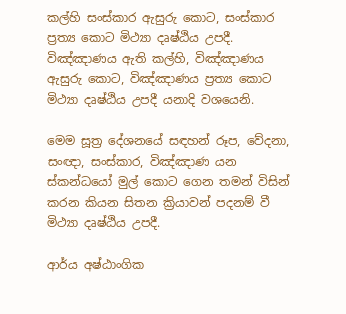කල්හි සංස්කාර ඇසුරු කොට, සංස්කාර ප්‍රත්‍ය කොට මිථ්‍යා දෘෂ්ඨිය උපදී. විඤ්ඤාණය ඇති කල්හි, විඤ්ඤාණය ඇසුරු කොට, විඤ්ඤාණය ප්‍රත්‍ය කොට මිථ්‍යා දෘෂ්ඨිය උපදී යනාදි වශයෙනි.

මෙම සූත්‍ර දේශනයේ සඳහන් රූප, වේදනා, සංඥා, සංස්කාර, විඤ්ඤාණ යන ස්කන්ධයෝ මුල් කොට ගෙන තමන් විසින් කරන කියන සිතන ක්‍රියාවන් පදනම් වී මිථ්‍යා දෘෂ්ඨිය උපදී.

ආර්ය අෂ්ඨාංගික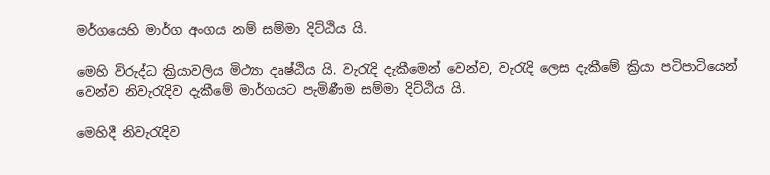මර්ගයෙහි මාර්ග අංගය නම් සම්මා දිට්ඨිය යි.

මෙහි විරුද්ධ ක්‍රියාවලිය මිථ්‍යා දෘෂ්ඨිය යි. වැරැදි දැකීමෙන් වෙන්ව, වැරැදි ලෙස දැකීමේ ක්‍රියා පටිපාටියෙන් වෙන්ව නිවැරැදිව දැකීමේ මාර්ගයට පැමිණීම සම්මා දිට්ඨිය යි.

මෙහිදී නිවැරැදිව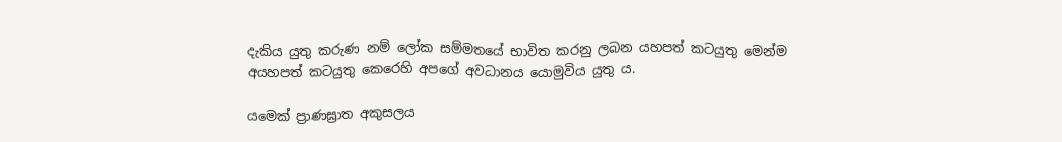දැකිය යුතු කරුණ නම් ලෝක සම්මතයේ භාවිත කරනු ලබන යහපත් කටයුතු මෙන්ම අයහපත් කටයුතු කෙරෙහි අපගේ අවධානය යොමුවිය යුතු ය.

යමෙක් ප්‍රාණඝ්‍රාත අකුසලය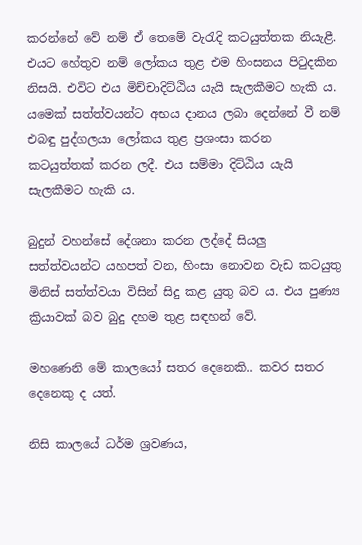කරන්නේ වේ නම් ඒ තෙමේ වැරැදි කටයුත්තක නියැළී. එයට හේතුව නම් ලෝකය තුළ එම හිංසනය පිටුදකින නිසයි. එවිට එය මිච්චාදිට්ඨිය යැයි සැලකීමට හැකි ය. යමෙක් සත්ත්වයන්ට අභය දානය ලබා දෙන්නේ වී නම් එබඳු පුද්ගලයා ලෝකය තුළ ප්‍රශංසා කරන කටයුත්තක් කරන ලදී. එය සම්මා දිට්ඨිය යැයි සැලකීමට හැකි ය.

බුදුන් වහන්සේ දේශනා කරන ලද්දේ සියලු සත්ත්වයන්ට යහපත් වන, හිංසා නොවන වැඩ කටයුතු මිනිස් සත්ත්වයා විසින් සිදු කළ යුතු බව ය. එය පුණ්‍ය ක්‍රියාවක් බව බුදු දහම තුළ සඳහන් වේ.

මහණෙනි මේ කාලයෝ සතර දෙනෙකි.. කවර සතර දෙනෙකු ද යත්.

නිසි කාලයේ ධර්ම ශ්‍රවණය,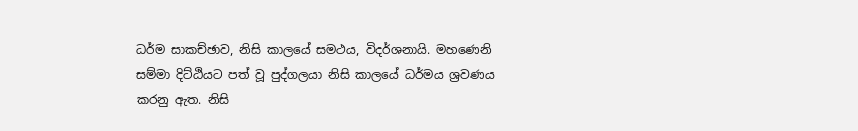ධර්ම සාකච්ඡාව, නිසි කාලයේ සමථය, විදර්ශනායි. මහණෙනි සම්මා දිට්ඨියට පත් වූ පුද්ගලයා නිසි කාලයේ ධර්මය ශ්‍රවණය කරනු ඇත. නිසි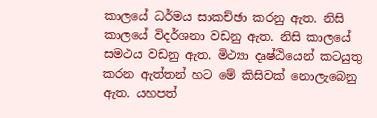කාලයේ ධර්මය සාකච්ඡා කරනු ඇත. නිසි කාලයේ විදර්ශනා වඩනු ඇත. නිසි කාලයේ සමථය වඩනු ඇත. මිථ්‍යා දෘෂ්ඨියෙන් කටයුතු කරන ඇත්තන් හට මේ කිසිවක් නොලැබෙනු ඇත. යහපත්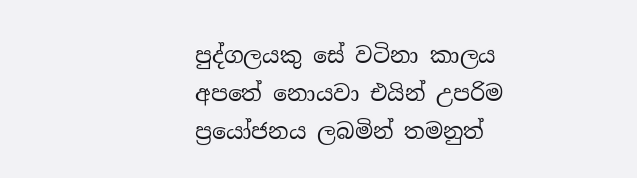පුද්ගලයකු සේ වටිනා කාලය අපතේ නොයවා එයින් උපරිම ප්‍රයෝජනය ලබමින් තමනුත්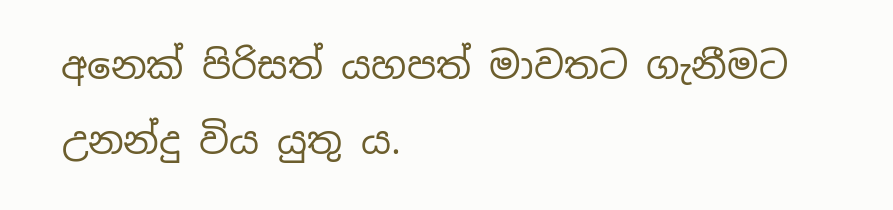අනෙක් පිරිසත් යහපත් මාවතට ගැනීමට උනන්දු විය යුතු ය.